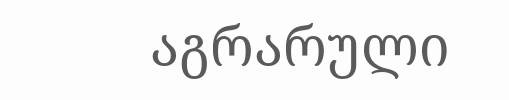აგრარული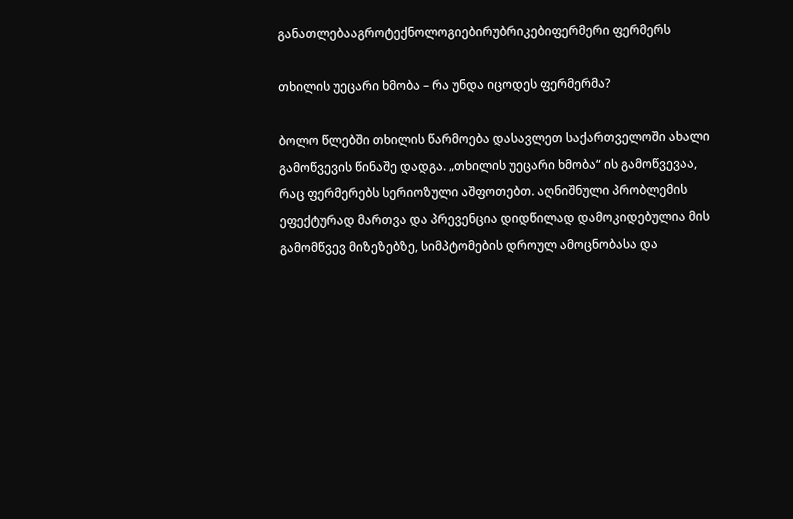განათლებააგროტექნოლოგიებირუბრიკებიფერმერი ფერმერს

თხილის უეცარი ხმობა – რა უნდა იცოდეს ფერმერმა?

ბოლო წლებში თხილის წარმოება დასავლეთ საქართველოში ახალი გამოწვევის წინაშე დადგა. „თხილის უეცარი ხმობა“ ის გამოწვევაა, რაც ფერმერებს სერიოზული აშფოთებთ. აღნიშნული პრობლემის ეფექტურად მართვა და პრევენცია დიდწილად დამოკიდებულია მის გამომწვევ მიზეზებზე, სიმპტომების დროულ ამოცნობასა და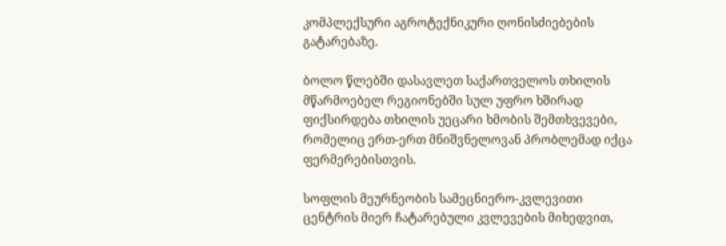კომპლექსური აგროტექნიკური ღონისძიებების გატარებაზე.

ბოლო წლებში დასავლეთ საქართველოს თხილის მწარმოებელ რეგიონებში სულ უფრო ხშირად ფიქსირდება თხილის უეცარი ხმობის შემთხვევები, რომელიც ერთ-ერთ მნიშვნელოვან პრობლემად იქცა ფერმერებისთვის.

სოფლის მეურნეობის სამეცნიერო-კვლევითი ცენტრის მიერ ჩატარებული კვლევების მიხედვით,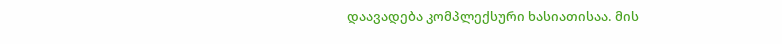დაავადება კომპლექსური ხასიათისაა. მის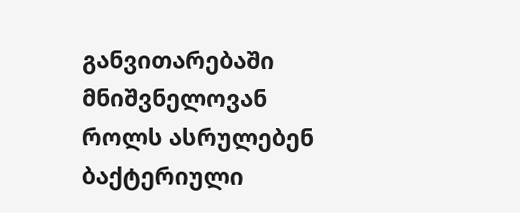განვითარებაში მნიშვნელოვან როლს ასრულებენ ბაქტერიული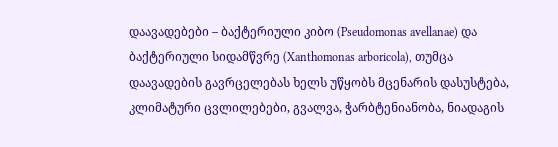დაავადებები – ბაქტერიული კიბო (Pseudomonas avellanae) და ბაქტერიული სიდამწვრე (Xanthomonas arboricola), თუმცა დაავადების გავრცელებას ხელს უწყობს მცენარის დასუსტება, კლიმატური ცვლილებები, გვალვა, ჭარბტენიანობა, ნიადაგის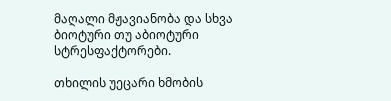მაღალი მჟავიანობა და სხვა ბიოტური თუ აბიოტური სტრესფაქტორები.

თხილის უეცარი ხმობის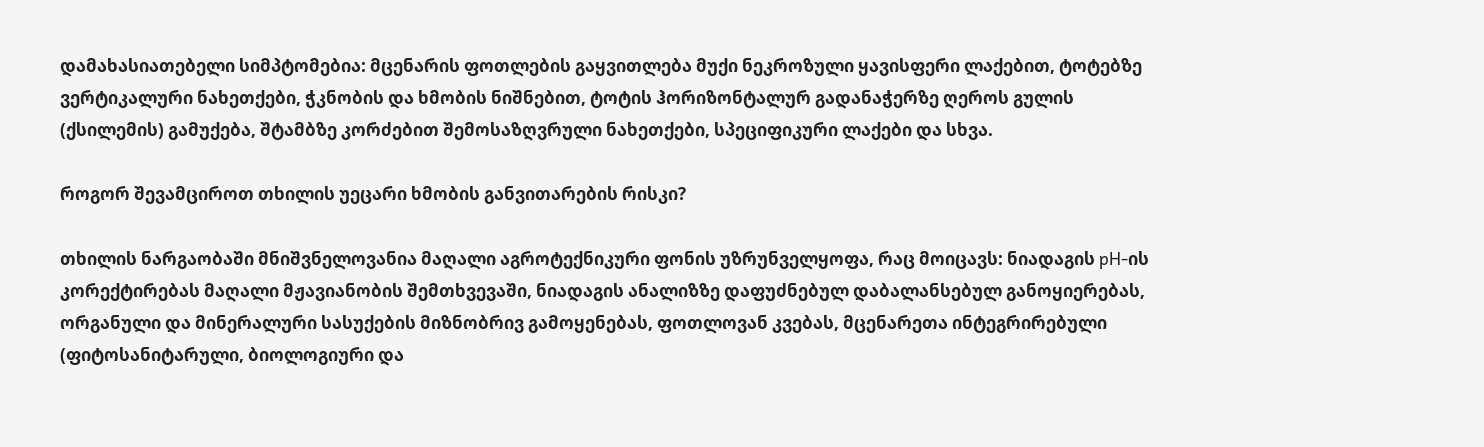დამახასიათებელი სიმპტომებია: მცენარის ფოთლების გაყვითლება მუქი ნეკროზული ყავისფერი ლაქებით, ტოტებზე ვერტიკალური ნახეთქები, ჭკნობის და ხმობის ნიშნებით, ტოტის ჰორიზონტალურ გადანაჭერზე ღეროს გულის (ქსილემის) გამუქება, შტამბზე კორძებით შემოსაზღვრული ნახეთქები, სპეციფიკური ლაქები და სხვა.

როგორ შევამციროთ თხილის უეცარი ხმობის განვითარების რისკი?

თხილის ნარგაობაში მნიშვნელოვანია მაღალი აგროტექნიკური ფონის უზრუნველყოფა, რაც მოიცავს: ნიადაგის pH-ის კორექტირებას მაღალი მჟავიანობის შემთხვევაში, ნიადაგის ანალიზზე დაფუძნებულ დაბალანსებულ განოყიერებას, ორგანული და მინერალური სასუქების მიზნობრივ გამოყენებას, ფოთლოვან კვებას, მცენარეთა ინტეგრირებული (ფიტოსანიტარული, ბიოლოგიური და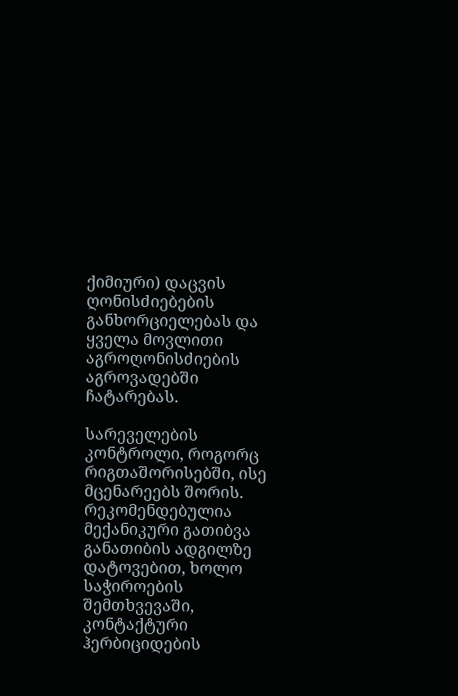ქიმიური) დაცვის ღონისძიებების განხორციელებას და ყველა მოვლითი აგროღონისძიების აგროვადებში ჩატარებას.

სარეველების კონტროლი, როგორც რიგთაშორისებში, ისე მცენარეებს შორის. რეკომენდებულია მექანიკური გათიბვა განათიბის ადგილზე დატოვებით, ხოლო საჭიროების შემთხვევაში, კონტაქტური ჰერბიციდების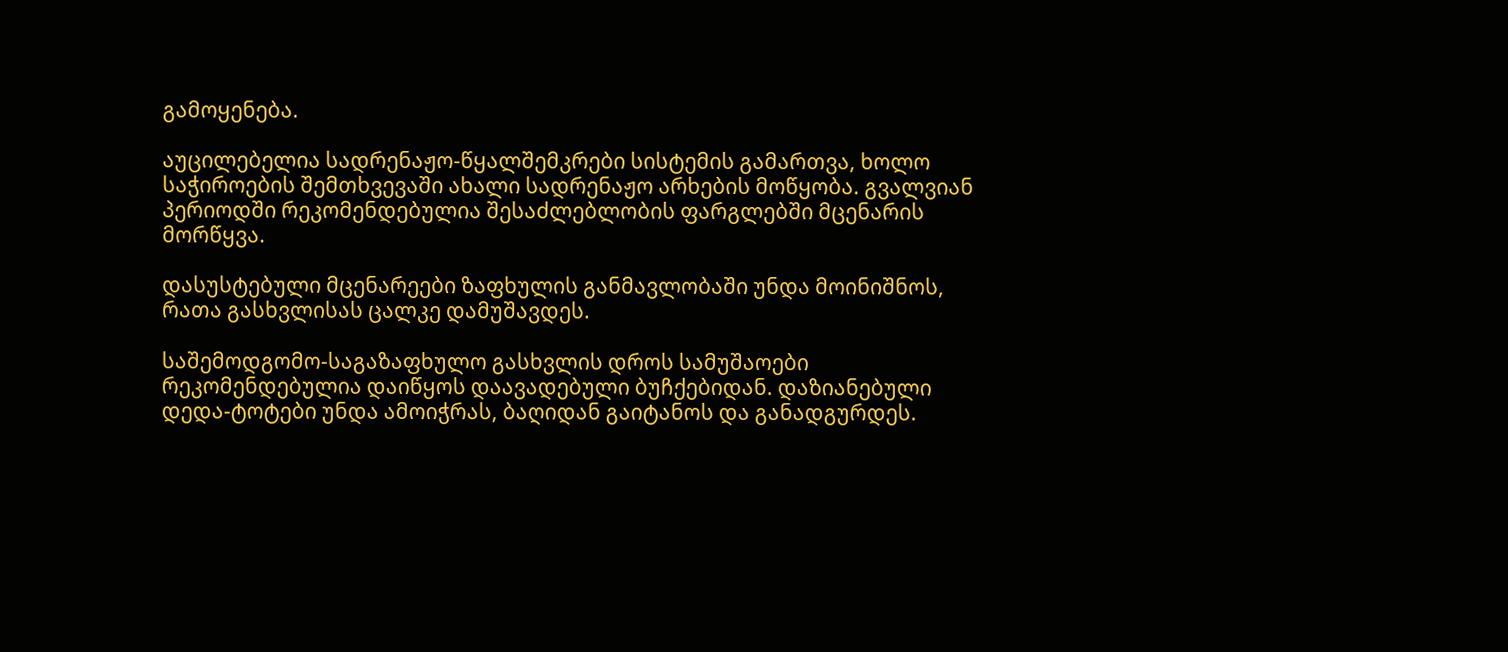გამოყენება.

აუცილებელია სადრენაჟო-წყალშემკრები სისტემის გამართვა, ხოლო საჭიროების შემთხვევაში ახალი სადრენაჟო არხების მოწყობა. გვალვიან პერიოდში რეკომენდებულია შესაძლებლობის ფარგლებში მცენარის მორწყვა.

დასუსტებული მცენარეები ზაფხულის განმავლობაში უნდა მოინიშნოს, რათა გასხვლისას ცალკე დამუშავდეს.

საშემოდგომო-საგაზაფხულო გასხვლის დროს სამუშაოები რეკომენდებულია დაიწყოს დაავადებული ბუჩქებიდან. დაზიანებული დედა-ტოტები უნდა ამოიჭრას, ბაღიდან გაიტანოს და განადგურდეს.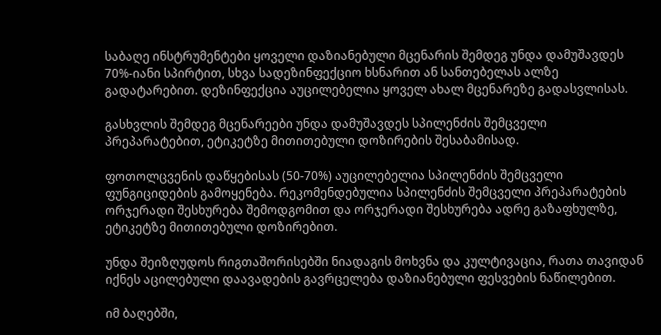საბაღე ინსტრუმენტები ყოველი დაზიანებული მცენარის შემდეგ უნდა დამუშავდეს 70%-იანი სპირტით, სხვა სადეზინფექციო ხსნარით ან სანთებელას ალზე გადატარებით. დეზინფექცია აუცილებელია ყოველ ახალ მცენარეზე გადასვლისას.

გასხვლის შემდეგ მცენარეები უნდა დამუშავდეს სპილენძის შემცველი პრეპარატებით, ეტიკეტზე მითითებული დოზირების შესაბამისად.

ფოთოლცვენის დაწყებისას (50-70%) აუცილებელია სპილენძის შემცველი ფუნგიციდების გამოყენება. რეკომენდებულია სპილენძის შემცველი პრეპარატების ორჯერადი შესხურება შემოდგომით და ორჯერადი შესხურება ადრე გაზაფხულზე, ეტიკეტზე მითითებული დოზირებით.

უნდა შეიზღუდოს რიგთაშორისებში ნიადაგის მოხვნა და კულტივაცია, რათა თავიდან იქნეს აცილებული დაავადების გავრცელება დაზიანებული ფესვების ნაწილებით.

იმ ბაღებში,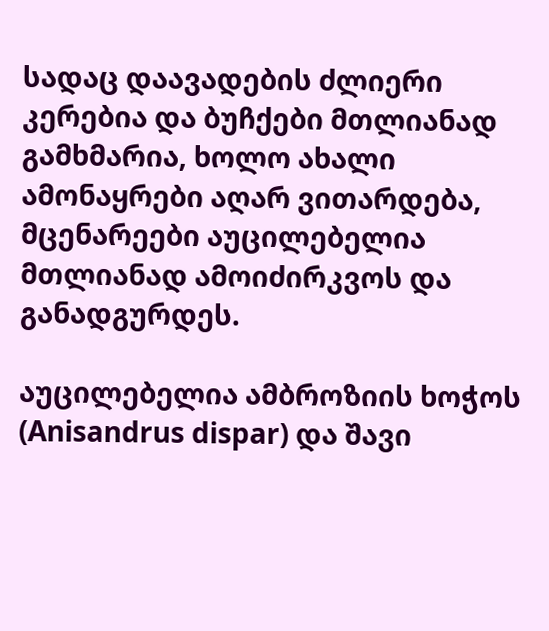სადაც დაავადების ძლიერი კერებია და ბუჩქები მთლიანად გამხმარია, ხოლო ახალი ამონაყრები აღარ ვითარდება, მცენარეები აუცილებელია მთლიანად ამოიძირკვოს და განადგურდეს.

აუცილებელია ამბროზიის ხოჭოს (Anisandrus dispar) და შავი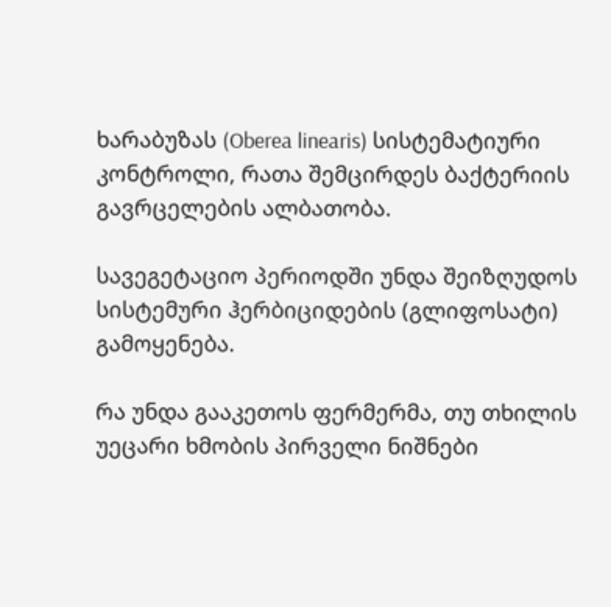ხარაბუზას (Oberea linearis) სისტემატიური კონტროლი, რათა შემცირდეს ბაქტერიის გავრცელების ალბათობა.

სავეგეტაციო პერიოდში უნდა შეიზღუდოს სისტემური ჰერბიციდების (გლიფოსატი) გამოყენება.

რა უნდა გააკეთოს ფერმერმა, თუ თხილის უეცარი ხმობის პირველი ნიშნები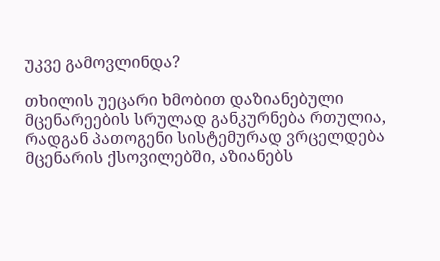უკვე გამოვლინდა?

თხილის უეცარი ხმობით დაზიანებული მცენარეების სრულად განკურნება რთულია, რადგან პათოგენი სისტემურად ვრცელდება მცენარის ქსოვილებში, აზიანებს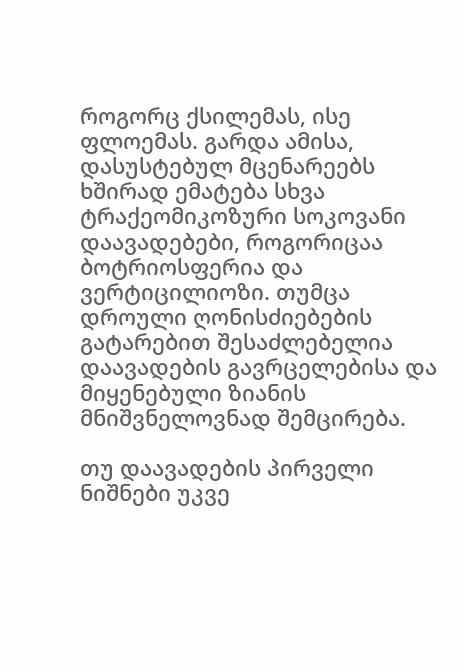როგორც ქსილემას, ისე ფლოემას. გარდა ამისა, დასუსტებულ მცენარეებს ხშირად ემატება სხვა ტრაქეომიკოზური სოკოვანი დაავადებები, როგორიცაა ბოტრიოსფერია და ვერტიცილიოზი. თუმცა დროული ღონისძიებების გატარებით შესაძლებელია დაავადების გავრცელებისა და მიყენებული ზიანის მნიშვნელოვნად შემცირება.

თუ დაავადების პირველი ნიშნები უკვე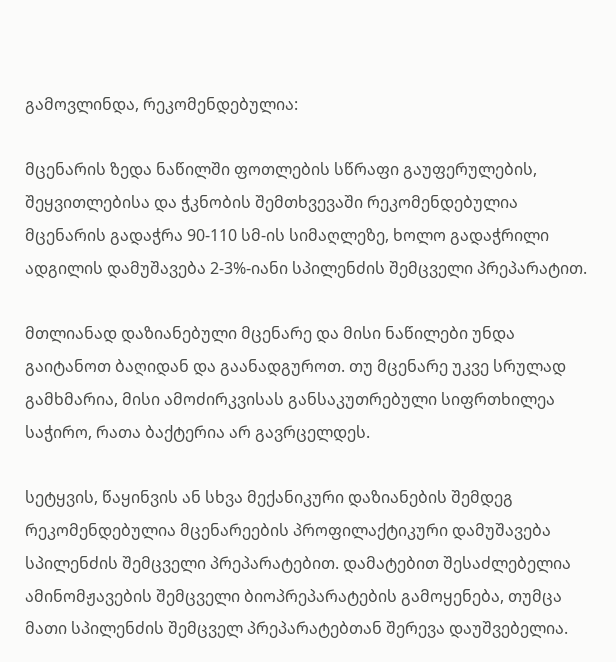გამოვლინდა, რეკომენდებულია:

მცენარის ზედა ნაწილში ფოთლების სწრაფი გაუფერულების, შეყვითლებისა და ჭკნობის შემთხვევაში რეკომენდებულია მცენარის გადაჭრა 90-110 სმ-ის სიმაღლეზე, ხოლო გადაჭრილი ადგილის დამუშავება 2-3%-იანი სპილენძის შემცველი პრეპარატით.

მთლიანად დაზიანებული მცენარე და მისი ნაწილები უნდა გაიტანოთ ბაღიდან და გაანადგუროთ. თუ მცენარე უკვე სრულად გამხმარია, მისი ამოძირკვისას განსაკუთრებული სიფრთხილეა საჭირო, რათა ბაქტერია არ გავრცელდეს.

სეტყვის, წაყინვის ან სხვა მექანიკური დაზიანების შემდეგ რეკომენდებულია მცენარეების პროფილაქტიკური დამუშავება სპილენძის შემცველი პრეპარატებით. დამატებით შესაძლებელია ამინომჟავების შემცველი ბიოპრეპარატების გამოყენება, თუმცა მათი სპილენძის შემცველ პრეპარატებთან შერევა დაუშვებელია.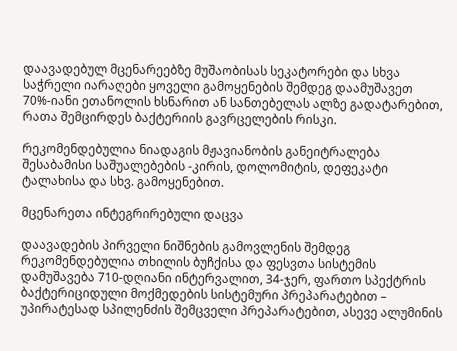დაავადებულ მცენარეებზე მუშაობისას სეკატორები და სხვა საჭრელი იარაღები ყოველი გამოყენების შემდეგ დაამუშავეთ 70%-იანი ეთანოლის ხსნარით ან სანთებელას ალზე გადატარებით, რათა შემცირდეს ბაქტერიის გავრცელების რისკი.

რეკომენდებულია ნიადაგის მჟავიანობის განეიტრალება შესაბამისი საშუალებების -კირის, დოლომიტის, დეფეკატი ტალახისა და სხვ. გამოყენებით.

მცენარეთა ინტეგრირებული დაცვა

დაავადების პირველი ნიშნების გამოვლენის შემდეგ რეკომენდებულია თხილის ბუჩქისა და ფესვთა სისტემის დამუშავება 710-დღიანი ინტერვალით, 34-ჯერ, ფართო სპექტრის ბაქტერიციდული მოქმედების სისტემური პრეპარატებით – უპირატესად სპილენძის შემცველი პრეპარატებით, ასევე ალუმინის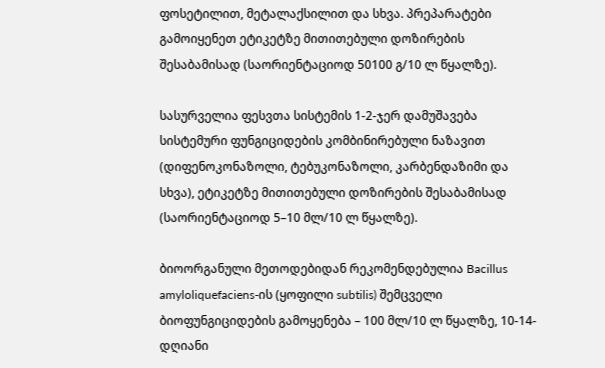ფოსეტილით, მეტალაქსილით და სხვა. პრეპარატები გამოიყენეთ ეტიკეტზე მითითებული დოზირების შესაბამისად (საორიენტაციოდ 50100 გ/10 ლ წყალზე).

სასურველია ფესვთა სისტემის 1-2-ჯერ დამუშავება სისტემური ფუნგიციდების კომბინირებული ნაზავით (დიფენოკონაზოლი, ტებუკონაზოლი, კარბენდაზიმი და სხვა), ეტიკეტზე მითითებული დოზირების შესაბამისად (საორიენტაციოდ 5–10 მლ/10 ლ წყალზე).

ბიოორგანული მეთოდებიდან რეკომენდებულია Bacillus amyloliquefaciens-ის (ყოფილი subtilis) შემცველი ბიოფუნგიციდების გამოყენება – 100 მლ/10 ლ წყალზე, 10-14-დღიანი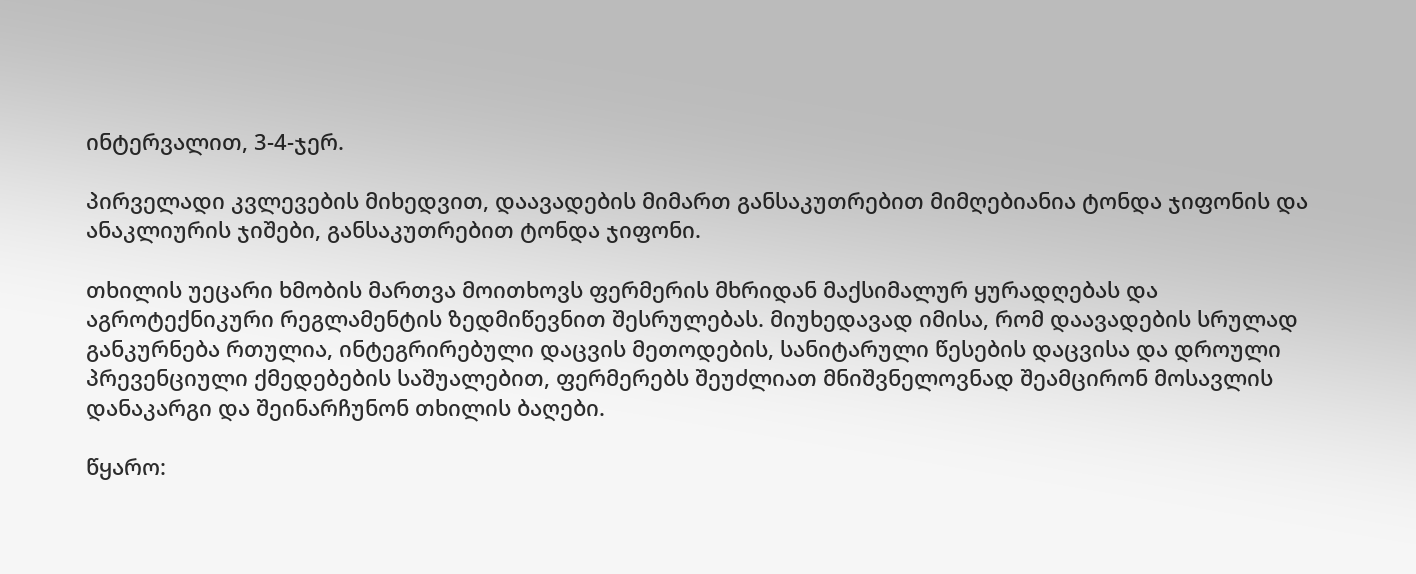ინტერვალით, 3-4-ჯერ.

პირველადი კვლევების მიხედვით, დაავადების მიმართ განსაკუთრებით მიმღებიანია ტონდა ჯიფონის და ანაკლიურის ჯიშები, განსაკუთრებით ტონდა ჯიფონი.

თხილის უეცარი ხმობის მართვა მოითხოვს ფერმერის მხრიდან მაქსიმალურ ყურადღებას და აგროტექნიკური რეგლამენტის ზედმიწევნით შესრულებას. მიუხედავად იმისა, რომ დაავადების სრულად განკურნება რთულია, ინტეგრირებული დაცვის მეთოდების, სანიტარული წესების დაცვისა და დროული პრევენციული ქმედებების საშუალებით, ფერმერებს შეუძლიათ მნიშვნელოვნად შეამცირონ მოსავლის დანაკარგი და შეინარჩუნონ თხილის ბაღები.

წყარო: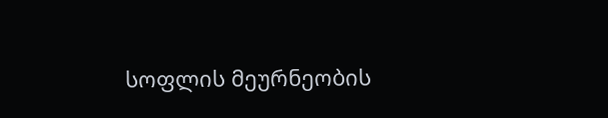სოფლის მეურნეობის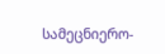სამეცნიერო-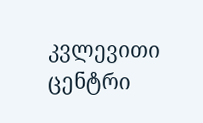კვლევითი ცენტრი